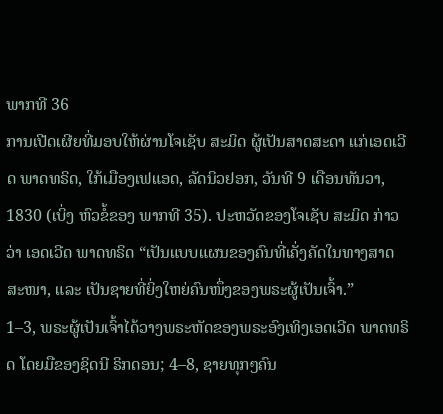ພາກທີ 36
ການເປີດເຜີຍທີ່ມອບໃຫ້ຜ່ານໂຈເຊັບ ສະມິດ ຜູ້ເປັນສາດສະດາ ແກ່ເອດເວີດ ພາດທຣິດ, ໃກ້ເມືອງເຟແອດ, ລັດນິວຢອກ, ວັນທີ 9 ເດືອນທັນວາ, 1830 (ເບິ່ງ ຫົວຂໍ້ຂອງ ພາກທີ 35). ປະຫວັດຂອງໂຈເຊັບ ສະມິດ ກ່າວວ່າ ເອດເວີດ ພາດທຣິດ “ເປັນແບບແຜນຂອງຄົນທີ່ເຄັ່ງຄັດໃນທາງສາດສະໜາ, ແລະ ເປັນຊາຍທີ່ຍິ່ງໃຫຍ່ຄົນໜຶ່ງຂອງພຣະຜູ້ເປັນເຈົ້າ.”
1–3, ພຣະຜູ້ເປັນເຈົ້າໄດ້ວາງພຣະຫັດຂອງພຣະອົງເທິງເອດເວີດ ພາດທຣິດ ໂດຍມືຂອງຊິດນີ ຣິກດອນ; 4–8, ຊາຍທຸກໆຄົນ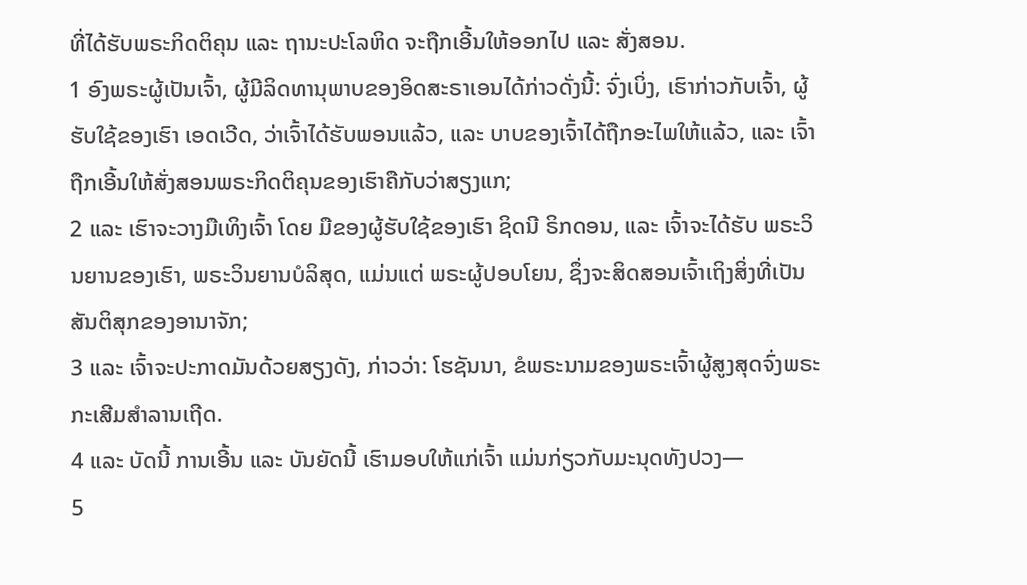ທີ່ໄດ້ຮັບພຣະກິດຕິຄຸນ ແລະ ຖານະປະໂລຫິດ ຈະຖືກເອີ້ນໃຫ້ອອກໄປ ແລະ ສັ່ງສອນ.
1 ອົງພຣະຜູ້ເປັນເຈົ້າ, ຜູ້ມີລິດທານຸພາບຂອງອິດສະຣາເອນໄດ້ກ່າວດັ່ງນີ້: ຈົ່ງເບິ່ງ, ເຮົາກ່າວກັບເຈົ້າ, ຜູ້ຮັບໃຊ້ຂອງເຮົາ ເອດເວີດ, ວ່າເຈົ້າໄດ້ຮັບພອນແລ້ວ, ແລະ ບາບຂອງເຈົ້າໄດ້ຖືກອະໄພໃຫ້ແລ້ວ, ແລະ ເຈົ້າຖືກເອີ້ນໃຫ້ສັ່ງສອນພຣະກິດຕິຄຸນຂອງເຮົາຄືກັບວ່າສຽງແກ;
2 ແລະ ເຮົາຈະວາງມືເທິງເຈົ້າ ໂດຍ ມືຂອງຜູ້ຮັບໃຊ້ຂອງເຮົາ ຊິດນີ ຣິກດອນ, ແລະ ເຈົ້າຈະໄດ້ຮັບ ພຣະວິນຍານຂອງເຮົາ, ພຣະວິນຍານບໍລິສຸດ, ແມ່ນແຕ່ ພຣະຜູ້ປອບໂຍນ, ຊຶ່ງຈະສິດສອນເຈົ້າເຖິງສິ່ງທີ່ເປັນ ສັນຕິສຸກຂອງອານາຈັກ;
3 ແລະ ເຈົ້າຈະປະກາດມັນດ້ວຍສຽງດັງ, ກ່າວວ່າ: ໂຮຊັນນາ, ຂໍພຣະນາມຂອງພຣະເຈົ້າຜູ້ສູງສຸດຈົ່ງພຣະກະເສີມສຳລານເຖີດ.
4 ແລະ ບັດນີ້ ການເອີ້ນ ແລະ ບັນຍັດນີ້ ເຮົາມອບໃຫ້ແກ່ເຈົ້າ ແມ່ນກ່ຽວກັບມະນຸດທັງປວງ—
5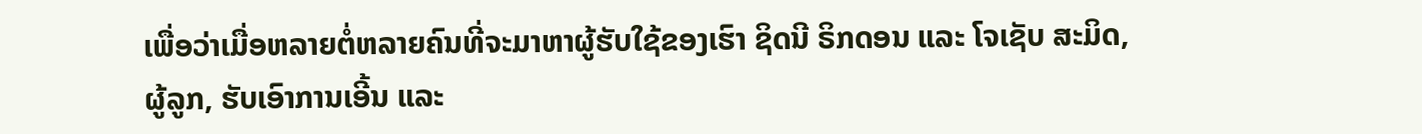ເພື່ອວ່າເມື່ອຫລາຍຕໍ່ຫລາຍຄົນທີ່ຈະມາຫາຜູ້ຮັບໃຊ້ຂອງເຮົາ ຊິດນີ ຣິກດອນ ແລະ ໂຈເຊັບ ສະມິດ, ຜູ້ລູກ, ຮັບເອົາການເອີ້ນ ແລະ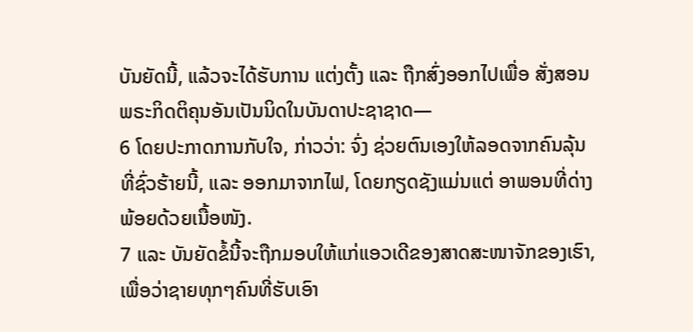ບັນຍັດນີ້, ແລ້ວຈະໄດ້ຮັບການ ແຕ່ງຕັ້ງ ແລະ ຖືກສົ່ງອອກໄປເພື່ອ ສັ່ງສອນພຣະກິດຕິຄຸນອັນເປັນນິດໃນບັນດາປະຊາຊາດ—
6 ໂດຍປະກາດການກັບໃຈ, ກ່າວວ່າ: ຈົ່ງ ຊ່ວຍຕົນເອງໃຫ້ລອດຈາກຄົນລຸ້ນທີ່ຊົ່ວຮ້າຍນີ້, ແລະ ອອກມາຈາກໄຟ, ໂດຍກຽດຊັງແມ່ນແຕ່ ອາພອນທີ່ດ່າງພ້ອຍດ້ວຍເນື້ອໜັງ.
7 ແລະ ບັນຍັດຂໍ້ນີ້ຈະຖືກມອບໃຫ້ແກ່ແອວເດີຂອງສາດສະໜາຈັກຂອງເຮົາ, ເພື່ອວ່າຊາຍທຸກໆຄົນທີ່ຮັບເອົາ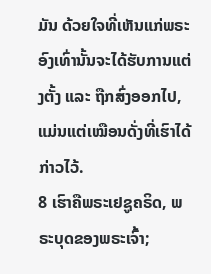ມັນ ດ້ວຍໃຈທີ່ເຫັນແກ່ພຣະອົງເທົ່ານັ້ນຈະໄດ້ຮັບການແຕ່ງຕັ້ງ ແລະ ຖືກສົ່ງອອກໄປ, ແມ່ນແຕ່ເໝືອນດັ່ງທີ່ເຮົາໄດ້ກ່າວໄວ້.
8 ເຮົາຄືພຣະເຢຊູຄຣິດ, ພຣະບຸດຂອງພຣະເຈົ້າ;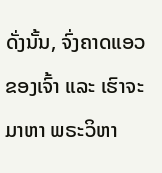ດັ່ງນັ້ນ, ຈົ່ງຄາດແອວຂອງເຈົ້າ ແລະ ເຮົາຈະມາຫາ ພຣະວິຫາ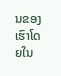ນຂອງເຮົາໂດຍໃນ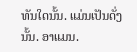ທັນໃດນັ້ນ. ແມ່ນເປັນດັ່ງນັ້ນ. ອາແມນ.